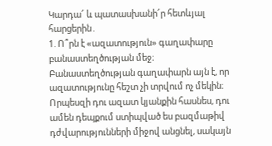Կարդա՜ և պատասխանի՜ր հետևյալ հարցերին․
1. Ո՞րն է «ազատություն» գաղափարը բանաստեղծության մեջ։
Բանաստեղծության գաղափարն այն է, որ ազատությունը հեշտ չի տրվում ոչ մեկին։ Որպեսզի դու ազատ կյանքին հասնես, դու ամեն դեպքում ստիպված ես բազմաթիվ դժվարությունների միջով անցնել, սակայն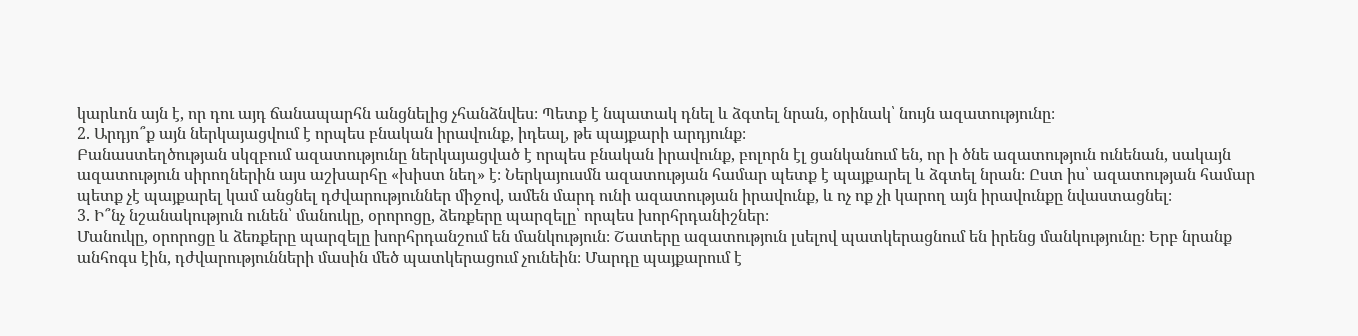կարևոն այն է, որ դու այդ ճանապարհն անցնելից չհանձնվես։ Պետք է նպատակ դնել և ձգտել նրան, օրինակ՝ նույն ազատությունը։
2. Արդյո՞ք այն ներկայացվում է որպես բնական իրավունք, իդեալ, թե պայքարի արդյունք։
Բանաստեղծության սկզբում ազատությունը ներկայացված է որպես բնական իրավունք, բոլորն էլ ցանկանում են, որ ի ծնե ազատություն ունենան, սակայն ազատություն սիրողներին այս աշխարհը «խիստ նեղ» է։ Ներկայուսմն ազատության համար պետք է պայքարել և ձգտել նրան։ Ըստ իս՝ ազատության համար պետք չէ պայքարել կամ անցնել դժվարություններ միջով, ամեն մարդ ունի ազատության իրավունք, և ոչ ոք չի կարող այն իրավունքը նվաստացնել։
3. Ի՞նչ նշանակություն ունեն՝ մանուկը, օրորոցը, ձեռքերը պարզելը՝ որպես խորհրդանիշներ։
Մանուկը, օրորոցը և ձեռքերը պարզելը խորհրդանշում են մանկություն։ Շատերը ազատություն լսելով պատկերացնում են իրենց մանկությունը։ Երբ նրանք անհոգս էին, դժվարությունների մասին մեծ պատկերացում չունեին։ Մարդը պայքարում է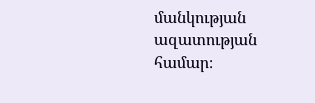մանկության ազատության համար։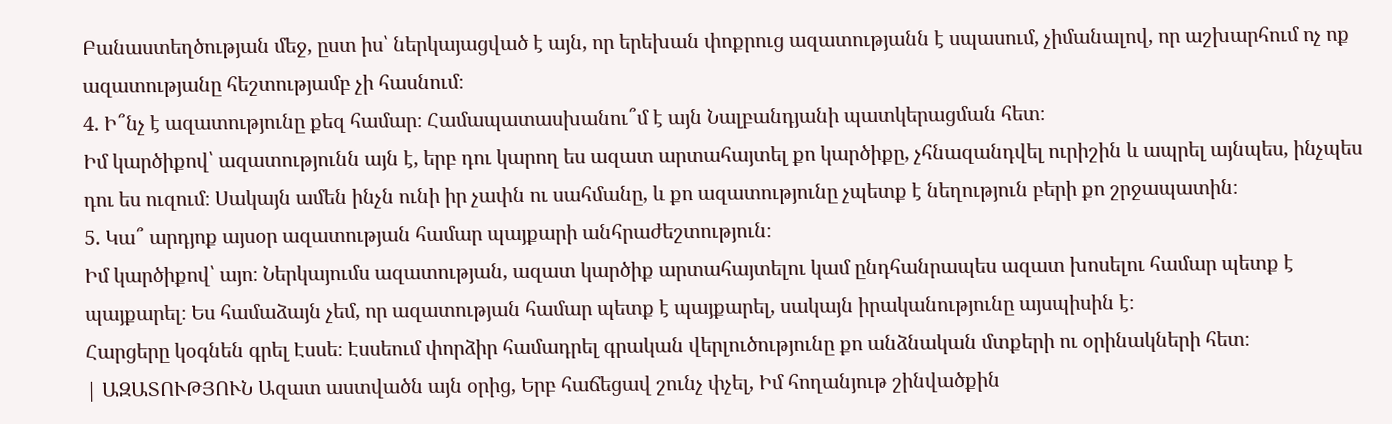Բանաստեղծության մեջ, ըստ իս՝ ներկայացված է այն, որ երեխան փոքրուց ազատությանն է սպասում, չիմանալով, որ աշխարհում ոչ ոք ազատությանը հեշտությամբ չի հասնում։
4. Ի՞նչ է ազատությունը քեզ համար։ Համապատասխանու՞մ է այն Նալբանդյանի պատկերացման հետ։
Իմ կարծիքով՝ ազատությունն այն է, երբ դու կարող ես ազատ արտահայտել քո կարծիքը, չհնազանդվել ուրիշին և ապրել այնպես, ինչպես դու ես ուզում։ Սակայն ամեն ինչն ունի իր չափն ու սահմանը, և քո ազատությունը չպետք է նեղություն բերի քո շրջապատին։
5. Կա՞ արդյոք այսօր ազատության համար պայքարի անհրաժեշտություն։
Իմ կարծիքով՝ այո։ Ներկայումս ազատության, ազատ կարծիք արտահայտելու կամ ընդհանրապես ազատ խոսելու համար պետք է պայքարել։ Ես համաձայն չեմ, որ ազատության համար պետք է պայքարել, սակայն իրականությունը այսպիսին է։
Հարցերը կօգնեն գրել Էսսե։ Էսսեում փորձիր համադրել գրական վերլուծությունը քո անձնական մտքերի ու օրինակների հետ։
| ԱԶԱՏՈՒԹՅՈՒՆ Ազատ աստվածն այն օրից, Երբ հաճեցավ շունչ փչել, Իմ հողանյութ շինվածքին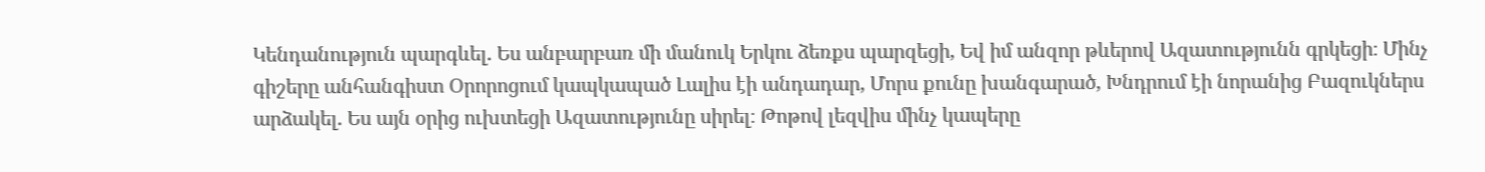Կենդանություն պարգևել. Ես անբարբառ մի մանուկ Երկու ձեռքս պարզեցի, Եվ իմ անզոր թևերով Ազատությունն գրկեցի։ Մինչ գիշերը անհանգիստ Օրորոցում կապկապած Լալիս էի անդադար, Մորս քունը խանգարած, Խնդրում էի նորանից Բազուկներս արձակել. Ես այն օրից ուխտեցի Ազատությունը սիրել։ Թոթով լեզվիս մինչ կապերը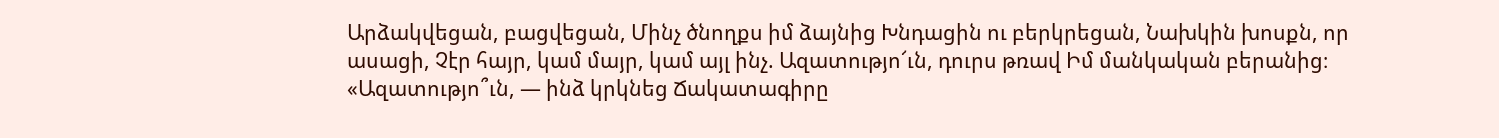Արձակվեցան, բացվեցան, Մինչ ծնողքս իմ ձայնից Խնդացին ու բերկրեցան, Նախկին խոսքն, որ ասացի, Չէր հայր, կամ մայր, կամ այլ ինչ. Ազատությո՜ւն, դուրս թռավ Իմ մանկական բերանից։ «Ազատությո՞ւն, — ինձ կրկնեց Ճակատագիրը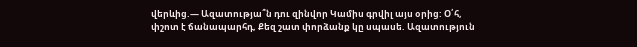վերևից.— Ազատությա՞ն դու զինվոր Կամիս գրվիլ այս օրից: Օ՛հ, փշոտ է ճանապարհդ, Քեզ շատ փորձանք կը սպասե. Ազատություն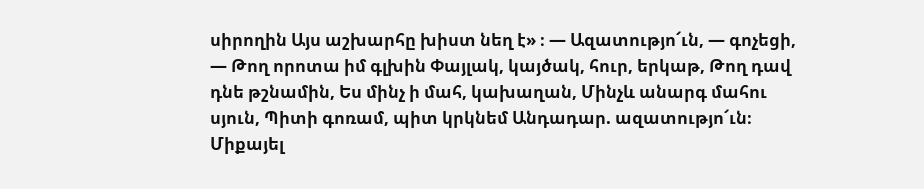սիրողին Այս աշխարհը խիստ նեղ է» ։ — Ազատությո՜ւն, — գոչեցի, — Թող որոտա իմ գլխին Փայլակ, կայծակ, հուր, երկաթ, Թող դավ դնե թշնամին, Ես մինչ ի մահ, կախաղան, Մինչև անարգ մահու սյուն, Պիտի գոռամ, պիտ կրկնեմ Անդադար. ազատությո՜ւն։ Միքայել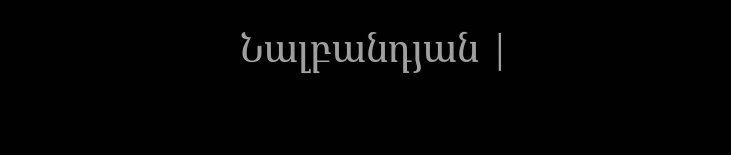Նալբանդյան |